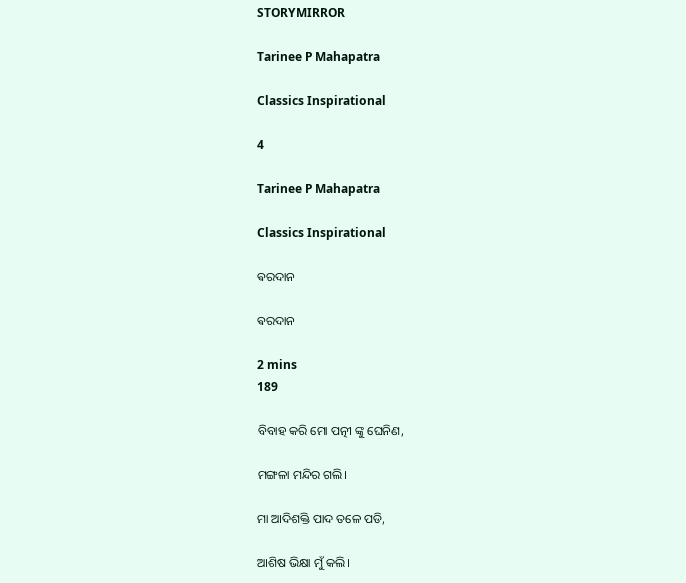STORYMIRROR

Tarinee P Mahapatra

Classics Inspirational

4

Tarinee P Mahapatra

Classics Inspirational

ଵରଦାନ

ଵରଦାନ

2 mins
189

ବିବାହ କରି ମୋ ପତ୍ନୀ ଙ୍କୁ ଘେନିଣ,

ମଙ୍ଗଳା ମନ୍ଦିର ଗଲି।

ମା ଆଦିଶକ୍ତି ପାଦ ତଳେ ପଡି,

ଆଶିଷ ଭିକ୍ଷା ମୁଁ କଲି।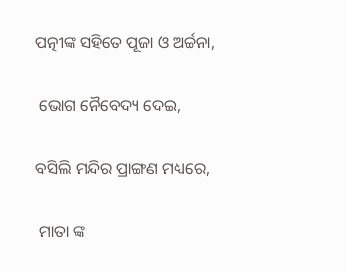ପତ୍ନୀଙ୍କ ସହିତେ ପୂଜା ଓ ଅର୍ଚ୍ଚନା,

 ଭୋଗ ନୈବେଦ୍ୟ ଦେଇ,

ବସିଲି ମନ୍ଦିର ପ୍ରାଙ୍ଗଣ ମଧ୍ୟରେ,

 ମାତା ଙ୍କ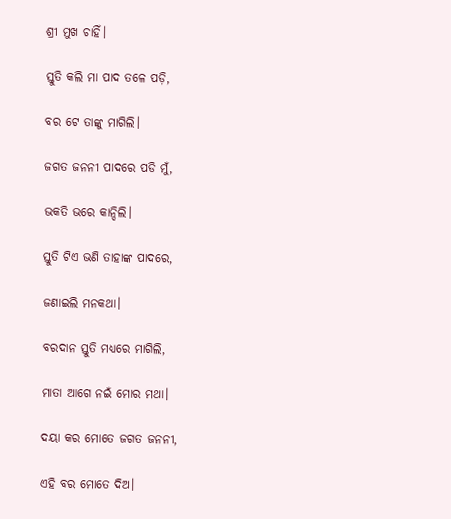ଶ୍ରୀ ମୁଖ ଚାହିଁ।

ସ୍ତୁତି କଲି ମା ପାଦ ତଳେ ପଡ଼ି,

ବର ଟେ ତାଙ୍କୁ ମାଗିଲି।

ଜଗତ ଜନନୀ ପାଦରେ ପଡି ମୁଁ,

ଭକତି ଭରେ କାନ୍ଦିଲି।

ସ୍ତୁତି ଟିଏ ଭଣି ତାହାଙ୍କ ପାଦରେ,

ଜଣାଇଲି ମନକଥା।

ବରଦାନ ସ୍ତୁତି ମଧ୍ୟରେ ମାଗିଲି,

ମାତା ଆଗେ ନଇଁ ମୋର ମଥା।

ଦୟା କର ମୋତେ ଜଗତ ଜନନୀ,

ଏହି ବର ମୋତେ ଦିଅ।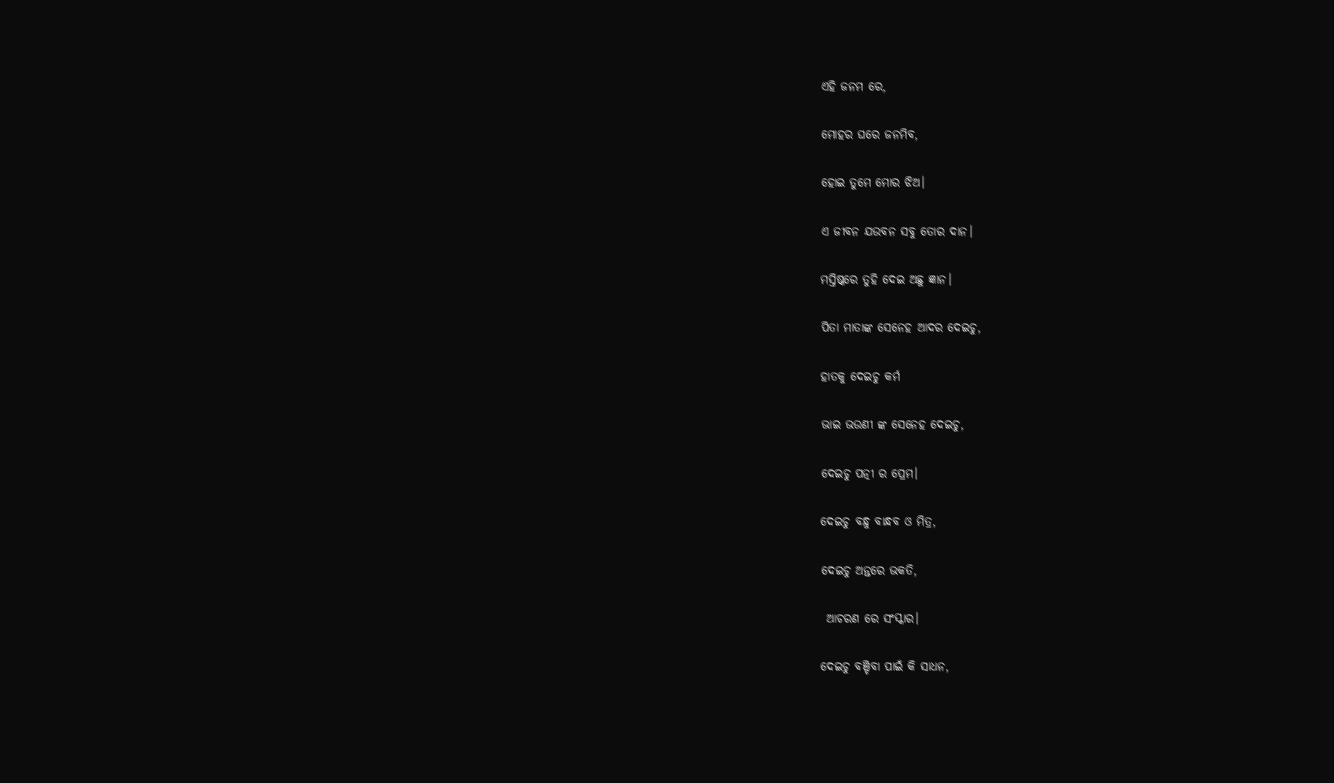ଏହି ଜନମ ରେ,

ମୋହର ଘରେ ଜନମିବ,

ହୋଇ ତୁମେ ମୋର ଝିଅ।

ଏ ଜୀବନ ଯଉବନ ସବୁ ତୋର ଦାନ।

ମସ୍ତିଷ୍କରେ ତୁହି ଦେଇ ଅଛୁ ଜ୍ଞାନ।

ପିତା ମାତାଙ୍କ ସେନେହ ଆଦର ଦେଇଚୁ,

ହାତକୁ ଦେଇଚୁ କର୍ମ

ଭାଇ ଭଉଣୀ ଙ୍କ ସେନେହ ଦେଇଚୁ,

ଦେଇଚୁ ପତ୍ନୀ ର ପ୍ରେମ।

ଦେଇଚୁ ବନ୍ଧୁ ବାନ୍ଧବ ଓ ମିତ୍ର,

ଦେଇଚୁ ଅନ୍ତରେ ଭକତି,

 ଆଚରଣ ରେ ସଂସ୍କାର।

ଦେଇଚୁ ବଞ୍ଚିବା ପାଇଁ କି ସାଧନ,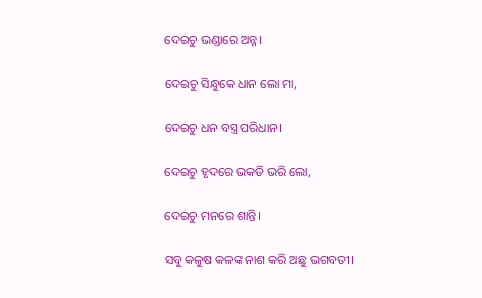ଦେଇଚୁ ଭଣ୍ଡାରେ ଅନ୍ନ।

ଦେଇଚୁ ସିନ୍ଧୁକେ ଧାନ ଲୋ ମା,

ଦେଇଚୁ ଧନ ବସ୍ତ୍ର ପରିଧାନ।

ଦେଇଚୁ ହୃଦରେ ଭକତି ଭରି ଲୋ,

ଦେଇଚୁ ମନରେ ଶାନ୍ତି।

ସବୁ କଳୁଷ କଳଙ୍କ ନାଶ କରି ଅଛୁ ଭଗବତୀ।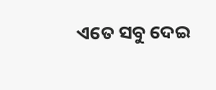ଏତେ ସବୁ ଦେଇ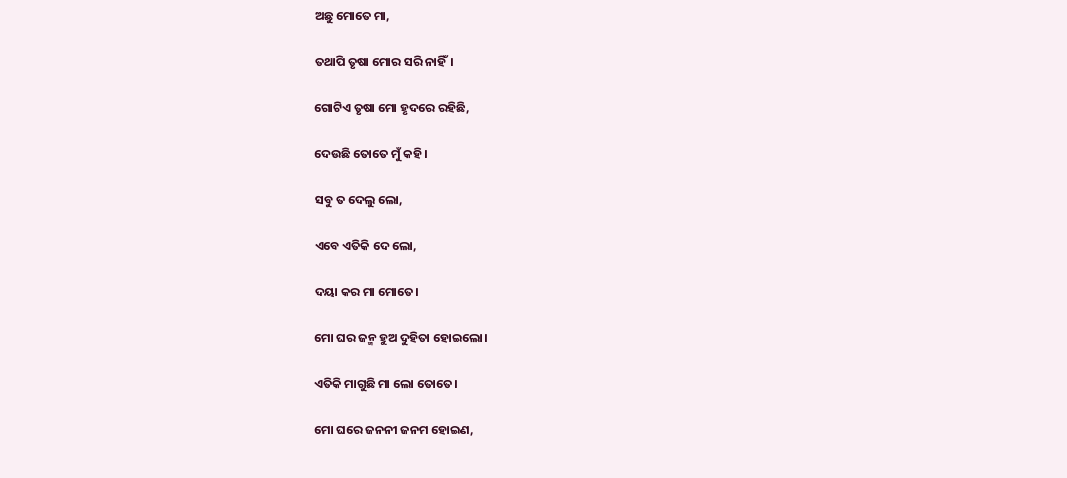ଅଛୁ ମୋତେ ମା,

ତଥାପି ତୃଷା ମୋର ସରି ନାହିଁ।

ଗୋଟିଏ ତୃଷା ମୋ ହୃଦରେ ରହିଛି,

ଦେଉଛି ତୋତେ ମୁଁ କହି।

ସବୁ ତ ଦେଲୁ ଲୋ,

ଏବେ ଏତିକି ଦେ ଲୋ,

ଦୟା କର ମା ମୋତେ।

ମୋ ଘର ଜନ୍ମ ହୁଅ ଦୁହିତା ହୋଇଲୋ।

ଏତିକି ମାଗୁଛି ମା ଲୋ ତୋତେ।

ମୋ ଘରେ ଜନନୀ ଜନମ ହୋଇଣ,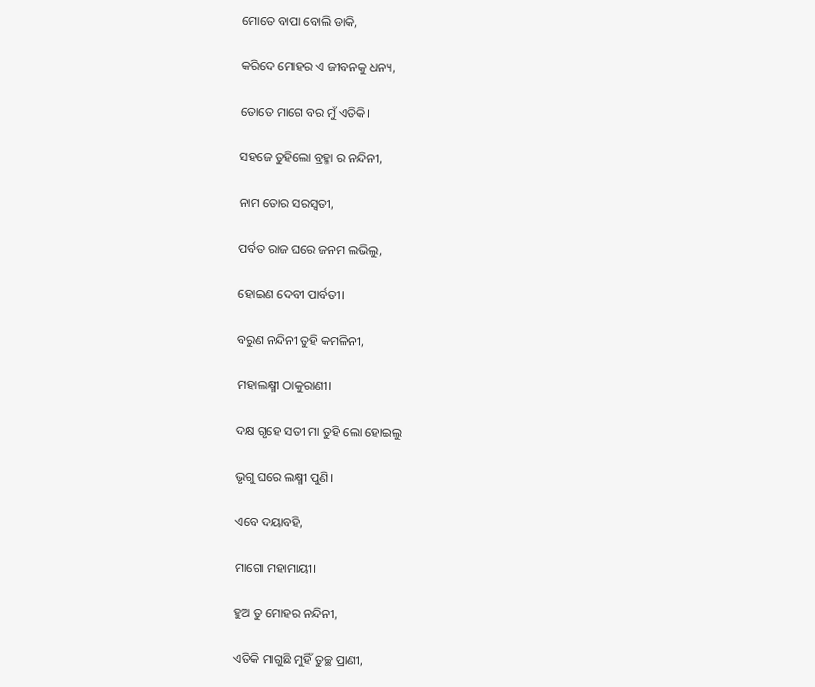ମୋତେ ବାପା ବୋଲି ଡାକି,

କରିଦେ ମୋହର ଏ ଜୀବନକୁ ଧନ୍ୟ,

ତୋତେ ମାଗେ ବର ମୁଁ ଏତିକି।

ସହଜେ ତୁହିଲୋ ବ୍ରହ୍ମା ର ନନ୍ଦିନୀ,

ନାମ ତୋର ସରସ୍ଵତୀ,

ପର୍ବତ ରାଜ ଘରେ ଜନମ ଲଭିଲୁ,

ହୋଇଣ ଦେବୀ ପାର୍ବତୀ।

ବରୁଣ ନନ୍ଦିନୀ ତୁହି କମଳିନୀ,

ମହାଲକ୍ଷ୍ମୀ ଠାକୁରାଣୀ।

ଦକ୍ଷ ଗୃହେ ସତୀ ମା ତୁହି ଲୋ ହୋଇଲୁ

ଭୃଗୁ ଘରେ ଲକ୍ଷ୍ମୀ ପୁଣି।

ଏବେ ଦୟାବହି,

ମାଗୋ ମହାମାୟୀ।

ହୁଅ ତୁ ମୋହର ନନ୍ଦିନୀ,

ଏତିକି ମାଗୁଛି ମୁହିଁ ତୁଚ୍ଛ ପ୍ରାଣୀ,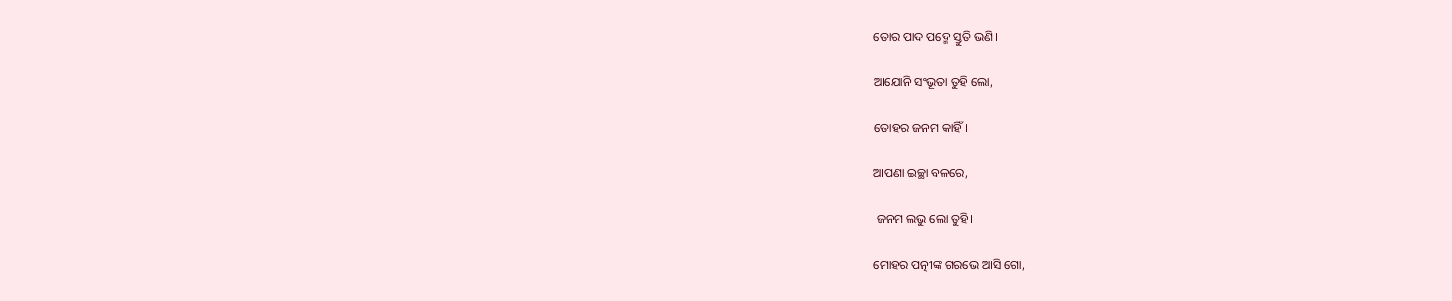ତୋର ପାଦ ପଦ୍ମେ ସ୍ତୁତି ଭଣି।

ଆଯୋନି ସଂଭୂତା ତୁହି ଲୋ,

ତୋହର ଜନମ କାହିଁ।

ଆପଣା ଇଚ୍ଛା ବଳରେ,

 ଜନମ ଲଭୁ ଲୋ ତୁହି।

ମୋହର ପତ୍ନୀଙ୍କ ଗରଭେ ଆସି ଗୋ,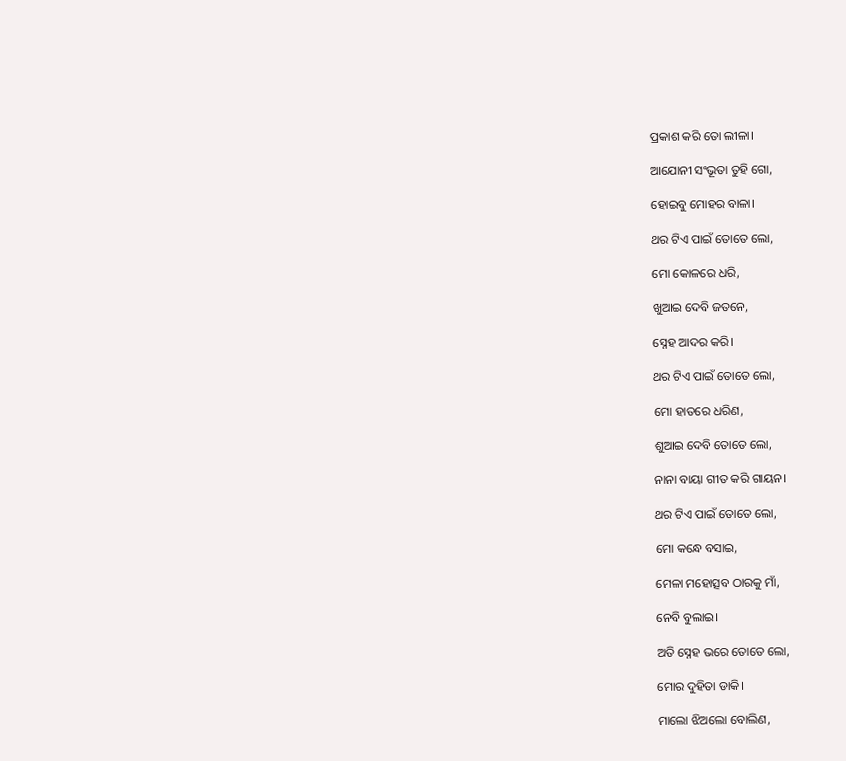ପ୍ରକାଶ କରି ତୋ ଲୀଳା।

ଆଯୋନୀ ସଂଭୂତା ତୁହି ଗୋ,

ହୋଇବୁ ମୋହର ବାଳା।

ଥର ଟିଏ ପାଇଁ ତୋତେ ଲୋ,

ମୋ କୋଳରେ ଧରି,

ଖୁଆଇ ଦେବି ଜତନେ,

ସ୍ନେହ ଆଦର କରି।

ଥର ଟିଏ ପାଇଁ ତୋତେ ଲୋ,

ମୋ ହାତରେ ଧରିଣ,

ଶୁଆଇ ଦେବି ତୋତେ ଲୋ,

ନାନା ବାୟା ଗୀତ କରି ଗାୟନ।

ଥର ଟିଏ ପାଇଁ ତୋତେ ଲୋ,

ମୋ କନ୍ଧେ ବସାଇ,

ମେଳା ମହୋତ୍ସବ ଠାରକୁ ମାଁ,

ନେବି ବୁଲାଇ।

ଅତି ସ୍ନେହ ଭରେ ତୋତେ ଲୋ,

ମୋର ଦୁହିତା ଡାକି।

ମାଲୋ ଝିଅଲୋ ବୋଲିଣ,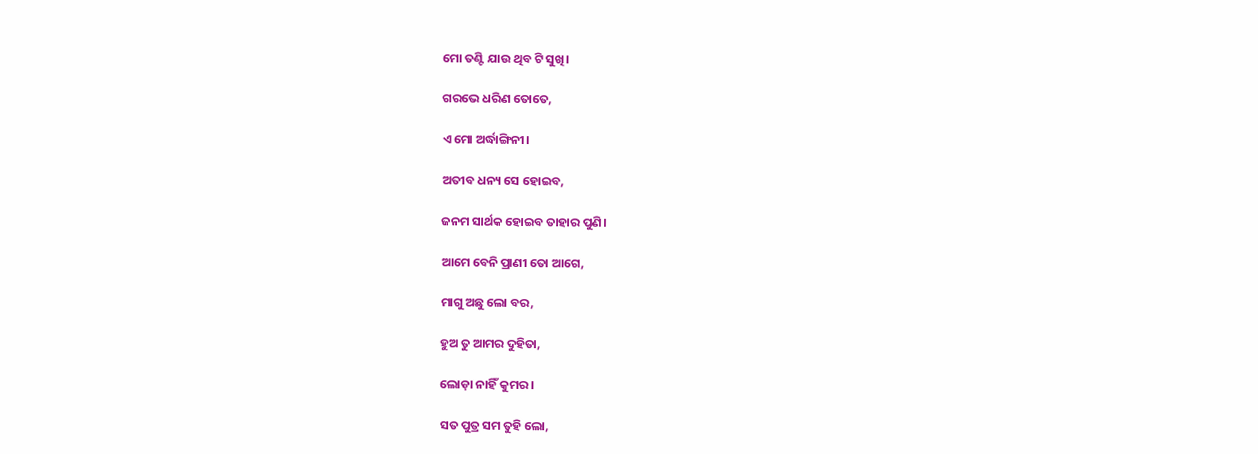ମୋ ତଣ୍ଟି ଯାଉ ଥିବ ଟି ସୁଖି।

ଗରଭେ ଧରିଣ ତୋତେ,

ଏ ମୋ ଅର୍ଦ୍ଧାଙ୍ଗିନୀ।

ଅତୀବ ଧନ୍ୟ ସେ ହୋଇବ,

ଜନମ ସାର୍ଥକ ହୋଇବ ତାହାର ପୁଣି।

ଆମେ ବେନି ପ୍ରାଣୀ ତୋ ଆଗେ,

ମାଗୁ ଅଛୁ ଲୋ ବର,

ହୁଅ ତୁ ଆମର ଦୁହିତା,

ଲୋଡ଼ା ନାହିଁ କୁମର।

ସତ ପୁତ୍ର ସମ ତୁହି ଲୋ,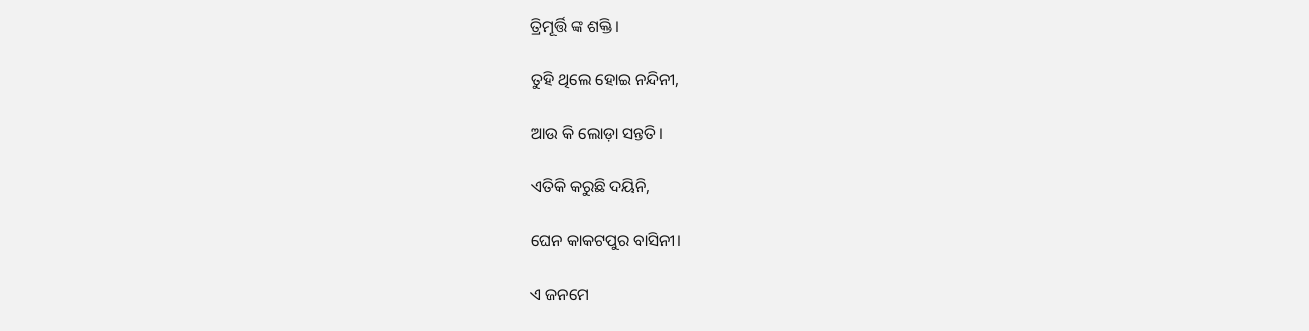ତ୍ରିମୂର୍ତ୍ତି ଙ୍କ ଶକ୍ତି।

ତୁହି ଥିଲେ ହୋଇ ନନ୍ଦିନୀ,

ଆଉ କି ଲୋଡ଼ା ସନ୍ତତି।

ଏତିକି କରୁଛି ଦୟିନି,

ଘେନ କାକଟପୁର ବାସିନୀ।

ଏ ଜନମେ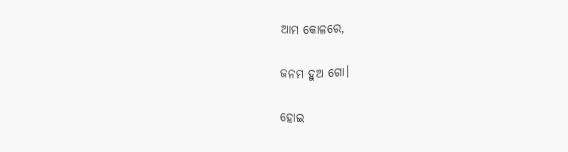ଆମ କୋଳରେ,

ଜନମ ହୁଅ ଗୋ।

ହୋଇ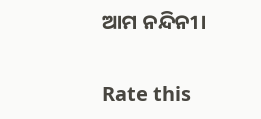ଆମ ନନ୍ଦିନୀ।


Rate this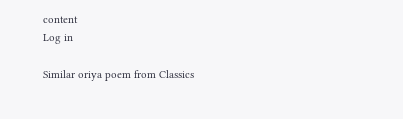content
Log in

Similar oriya poem from Classics